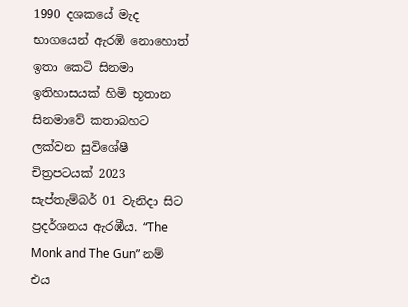1990 දශකයේ මැද භාගයෙන් ඇරඹි නොහොත් ඉතා කෙටි සිනමා ඉතිහාසයක් හිමි භූතාන සිනමාවේ කතාබහට ලක්වන සුවිශේෂී චිත්‍රපටයක් 2023 සැප්තැම්බර් 01 වැනිදා සිට ප්‍රදර්ශනය ඇරඹීය. “The Monk and The Gun” නම් එය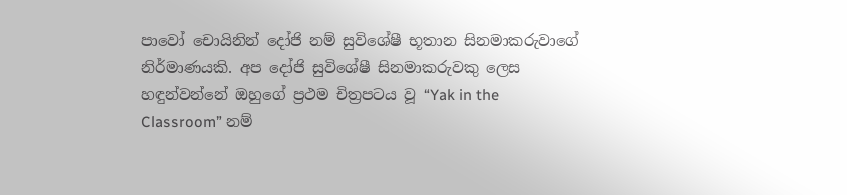පාවෝ චොයිනින් දෝජි නම් සුවිශේෂී භූතාන සිනමාකරුවාගේ නිර්මාණයකි. අප දෝජි සුවිශේෂී සිනමාකරුවකු ලෙස හඳුන්වන්නේ ඔහුගේ ප්‍රථම චිත්‍රපටය වූ “Yak in the Classroom” නම්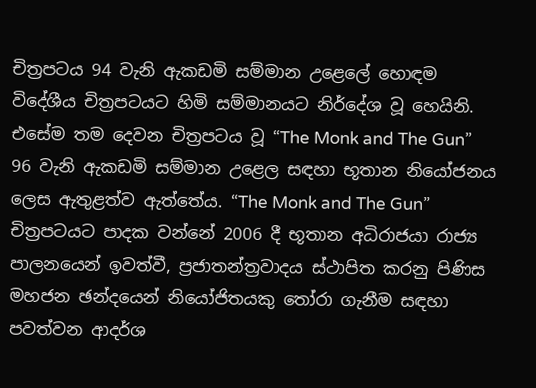චිත්‍රපටය 94 වැනි ඇකඩමි සම්මාන උළෙලේ හොඳම විදේශීය චිත්‍රපටයට හිමි සම්මානයට නිර්දේශ වූ හෙයිනි. එසේම තම දෙවන චිත්‍රපටය වූ “The Monk and The Gun” 96 වැනි ඇකඩමි සම්මාන උළෙල සඳහා භූතාන නියෝජනය ලෙස ඇතුළත්ව ඇත්තේය. “The Monk and The Gun” චිත්‍රපටයට පාදක වන්නේ 2006 දී භූතාන අධිරාජයා රාජ්‍ය පාලනයෙන් ඉවත්වී, ප්‍රජාතන්ත්‍රවාදය ස්ථාපිත කරනු පිණිස මහජන ඡන්දයෙන් නියෝජිතයකු තෝරා ගැනීම සඳහා පවත්වන ආදර්ශ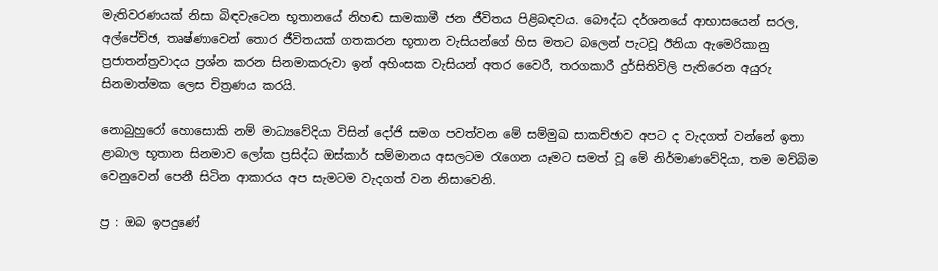මැතිවරණයක් නිසා බිඳවැටෙන භූතානයේ නිහඬ සාමකාමී ජන ජීවිතය පිළිබඳවය. බෞද්ධ දර්ශනයේ ආභාසයෙන් සරල, අල්පේච්ඡ, තෘෂ්ණාවෙන් තොර ජීවිතයක් ගතකරන භූතාන වැසියන්ගේ හිස මතට බලෙන් පැටවූ ඊනියා ඇමෙරිකානු ප්‍රජාතන්ත්‍රවාදය ප්‍රශ්න කරන සිනමාකරුවා ඉන් අහිංසක වැසියන් අතර වෛරී, තරගකාරී දුර්සිතිවිලි පැතිරෙන අයුරු සිනමාත්මක ලෙස චිත්‍රණය කරයි.

නොබුහුරෝ හොසොකි නම් මාධ්‍යවේදියා විසින් දෝජි සමග පවත්වන මේ සම්මුඛ සාකච්ඡාව අපට ද වැදගත් වන්නේ ඉතා ළාබාල භූතාන සිනමාව ලෝක ප්‍රසිද්ධ ඔස්කාර් සම්මානය අසලටම රැගෙන යෑමට සමත් වූ මේ නිර්මාණවේදියා, තම මව්බිම වෙනුවෙන් පෙනී සිටින ආකාරය අප සැමටම වැදගත් වන නිසාවෙනි.

ප්‍ර : ඔබ ඉපදුණේ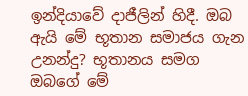ඉන්දියාවේ දාජීලින් හිදී. ඔබ ඇයි මේ භූතාන සමාජය ගැන උනන්දු? භූතානය සමග ඔබගේ මේ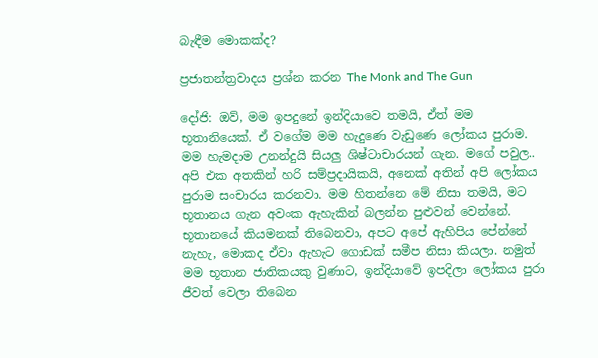බැඳීම මොකක්ද?

ප්‍රජාතන්ත්‍රවාදය ප්‍රශ්න කරන The Monk and The Gun

දෝජි: ඔව්, මම ඉපදුනේ ඉන්දියාවෙ තමයි, ඒත් මම භූතානියෙක්. ඒ වගේම මම හැදුණෙ වැඩුණෙ ලෝකය පුරාම. මම හැමදාම උනන්දුයි සියලු ශිෂ්ටාචාරයන් ගැන. මගේ පවුල.. අපි එක අතකින් හරි සම්ප්‍රදායිකයි, අනෙක් අතින් අපි ලෝකය පුරාම සංචාරය කරනවා. මම හිතන්නෙ මේ නිසා තමයි, මට භූතානය ගැන අවංක ඇහැකින් බලන්න පුළුවන් වෙන්නේ. භූතානයේ කියමනක් තිබෙනවා, අපට අපේ ඇහිපිය පේන්නේ නැහැ, මොකද ඒවා ඇහැට ගොඩක් සමීප නිසා කියලා. නමුත් මම භූතාන ජාතිකයකු වුණාට, ඉන්දියාවේ ඉපදිලා ලෝකය පුරා ජීවත් වෙලා තිබෙන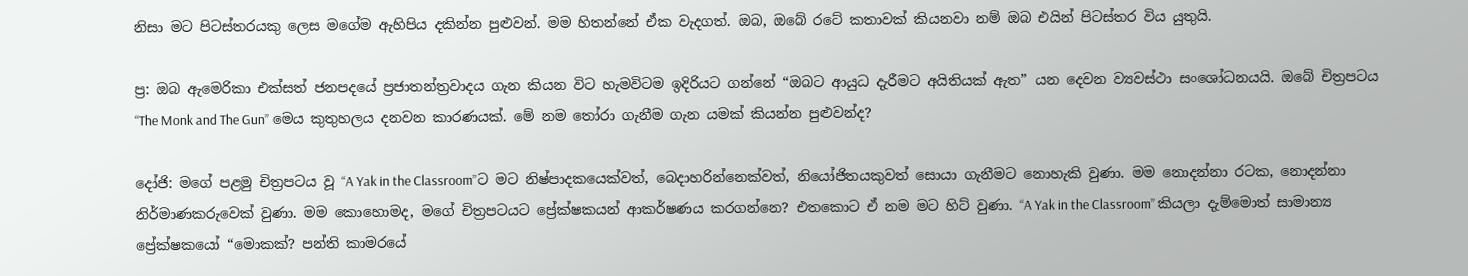නිසා මට පිටස්තරයකු ලෙස මගේම ඇහිපිය දකින්න පුළුවන්. මම හිතන්නේ ඒක වැදගත්. ඔබ, ඔබේ රටේ කතාවක් කියනවා නම් ඔබ එයින් පිටස්තර විය යුතුයි.

ප්‍ර: ඔබ ඇමෙරිකා එක්සත් ජනපදයේ ප්‍රජාතන්ත්‍රවාදය ගැන කියන විට හැමවිටම ඉදිරියට ගන්නේ “ඔබට ආයුධ දැරීමට අයිතියක් ඇත” යන දෙවන ව්‍යවස්ථා සංශෝධනයයි. ඔබේ චිත්‍රපටය “The Monk and The Gun” මෙය කුතුහලය දනවන කාරණයක්. මේ නම තෝරා ගැනීම ගැන යමක් කියන්න පුළුවන්ද?

දෝජි: මගේ පළමු චිත්‍රපටය වූ “A Yak in the Classroom”ට මට නිෂ්පාදකයෙක්වත්, බෙදාහරින්නෙක්වත්, නියෝජිතයකුවත් සොයා ගැනීමට නොහැකි වුණා. මම නොදන්නා රටක, නොදන්නා නිර්මාණකරුවෙක් වුණා. මම කොහොමද, මගේ චිත්‍රපටයට ප්‍රේක්ෂකයන් ආකර්ෂණය කරගන්නෙ? එතකොට ඒ නම මට හිට් වුණා. “A Yak in the Classroom” කියලා දැම්මොත් සාමාන්‍ය ප්‍රේක්ෂකයෝ “මොකක්? පන්ති කාමරයේ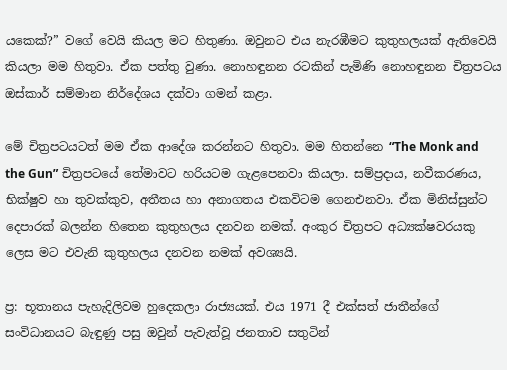යකෙක්?” වගේ වෙයි කියල මට හිතුණා. ඔවුනට එය නැරඹීමට කුතුහලයක් ඇතිවෙයි කියලා මම හිතුවා. ඒක පත්තු වුණා. නොහඳුනන රටකින් පැමිණි නොහඳුනන චිත්‍රපටය ඔස්කාර් සම්මාන නිර්දේශය දක්වා ගමන් කළා.

මේ චිත්‍රපටයටත් මම ඒක ආදේශ කරන්නට හිතුවා. මම හිතන්නෙ “The Monk and the Gun” චිත්‍රපටයේ තේමාවට හරියටම ගැළපෙනවා කියලා. සම්ප්‍රදාය, නවීකරණය, භික්ෂුව හා තුවක්කුව, අතීතය හා අනාගතය එකවිටම ගෙනඑනවා. ඒක මිනිස්සුන්ට දෙපාරක් බලන්න හිතෙන කුතුහලය දනවන නමක්. අංකුර චිත්‍රපට අධ්‍යක්ෂවරයකු ලෙස මට එවැනි කුතුහලය දනවන නමක් අවශ්‍යයි.

ප්‍ර: භූතානය පැහැදිලිවම හුදෙකලා රාජ්‍යයක්. එය 1971 දී එක්සත් ජාතීන්ගේ සංවිධානයට බැඳුණු පසු ඔවුන් පැවැත්වූ ජනතාව සතුටින්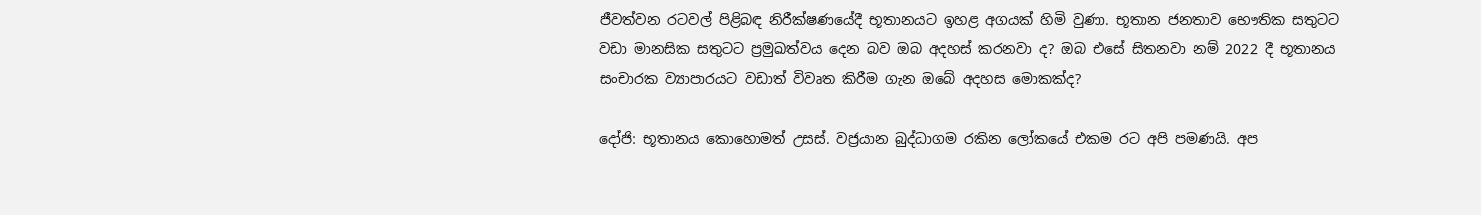ජීවත්වන රටවල් පිළිබඳ නිරීක්ෂණයේදී භූතානයට ඉහළ අගයක් හිමි වුණා. භූතාන ජනතාව භෞතික සතුටට වඩා මානසික සතුටට ප්‍රමුඛත්වය දෙන බව ඔබ අදහස් කරනවා ද? ඔබ එසේ සිතනවා නම් 2022 දී භූතානය සංචාරක ව්‍යාපාරයට වඩාත් විවෘත කිරීම ගැන ඔබේ අදහස මොකක්ද?

දෝජි: භූතානය කොහොමත් උසස්. වජ්‍රයාන බුද්ධාගම රකින ලෝකයේ එකම රට අපි පමණයි. අප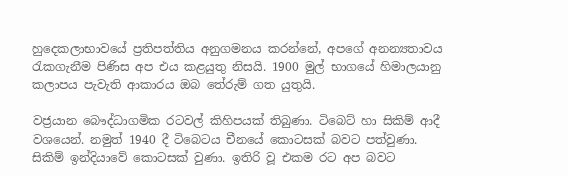හුදෙකලාභාවයේ ප්‍රතිපත්තිය අනුගමනය කරන්නේ, අපගේ අනන්‍යතාවය රැකගැනීම පිණිස අප එය කළයුතු නිසයි. 1900 මුල් භාගයේ හිමාලයානු කලාපය පැවැති ආකාරය ඔබ තේරුම් ගත යුතුයි.

වජ්‍රයාන බෞද්ධාගමික රටවල් කිහිපයක් තිබුණා. ටිබෙට් හා සිකිම් ආදී වශයෙන්. නමුත් 1940 දී ටිබෙටය චීනයේ කොටසක් බවට පත්වුණා. සිකිම් ඉන්දියාවේ කොටසක් වුණා. ඉතිරි වූ එකම රට අප බවට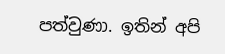පත්වුණා. ඉතින් අපි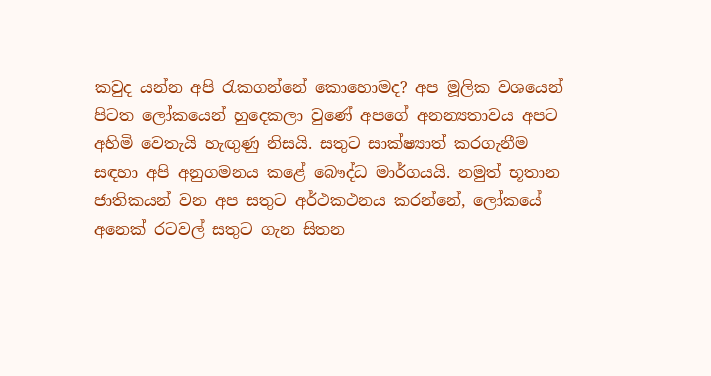කවුද යන්න අපි රැකගන්නේ කොහොමද? අප මූලික වශයෙන් පිටත ලෝකයෙන් හුදෙකලා වුණේ අපගේ අනන්‍යතාවය අපට අහිමි වෙතැයි හැඟුණු නිසයි. සතුට සාක්ෂ්‍යාත් කරගැනීම සඳහා අපි අනුගමනය කළේ බෞද්ධ මාර්ගයයි. නමුත් භූතාන ජාතිකයන් වන අප සතුට අර්ථකථනය කරන්නේ, ලෝකයේ අනෙක් රටවල් සතුට ගැන සිතන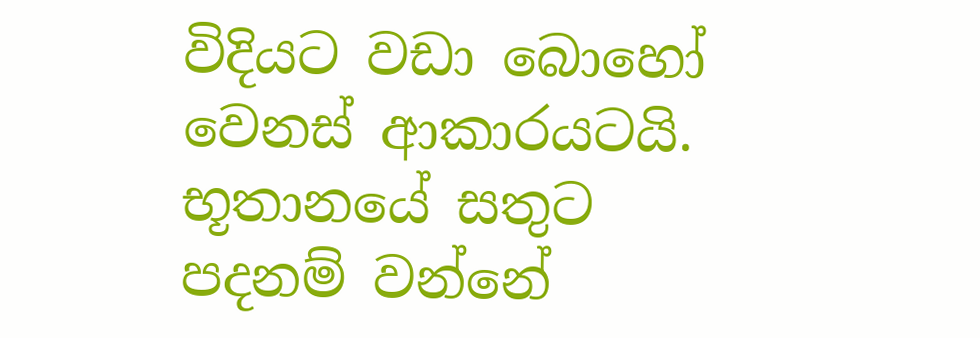විදියට වඩා බොහෝ වෙනස් ආකාරයටයි. භූතානයේ සතුට පදනම් වන්නේ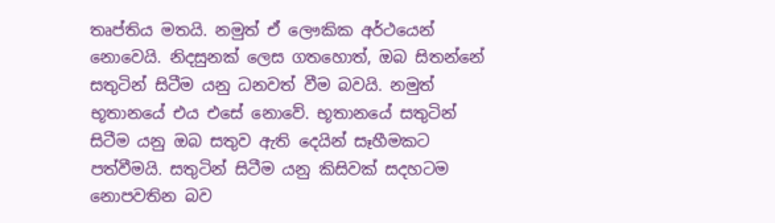තෘප්තිය මතයි. නමුත් ඒ ලෞකික අර්ථයෙන් නොවෙයි. නිදසුනක් ලෙස ගතහොත්, ඔබ සිතන්නේ සතුටින් සිටීම යනු ධනවත් වීම බවයි. නමුත් භූතානයේ එය එසේ නොවේ. භූතානයේ සතුටින් සිටීම යනු ඔබ සතුව ඇති දෙයින් සෑහීමකට පත්වීමයි. සතුටින් සිටීම යනු කිසිවක් සදහටම නොපවතින බව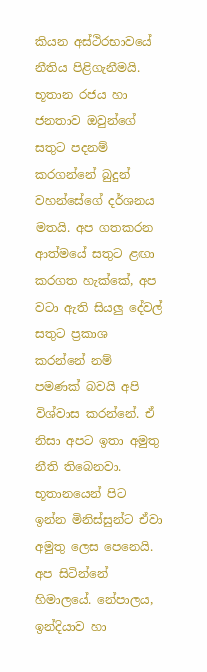කියන අස්ථිරභාවයේ නීතිය පිළිගැනීමයි. භූතාන රජය හා ජනතාව ඔවුන්ගේ සතුට පදනම් කරගන්නේ බුදුන් වහන්සේගේ දර්ශනය මතයි. අප ගතකරන ආත්මයේ සතුට ළඟා කරගත හැක්කේ, අප වටා ඇති සියලු දේවල් සතුට ප්‍රකාශ කරන්නේ නම් පමණක් බවයි අපි විශ්වාස කරන්නේ. ඒ නිසා අපට ඉතා අමුතු නීති තිබෙනවා. භූතානයෙන් පිට ඉන්න මිනිස්සුන්ට ඒවා අමුතු ලෙස පෙනෙයි. අප සිටින්නේ හිමාලයේ. නේපාලය, ඉන්දියාව හා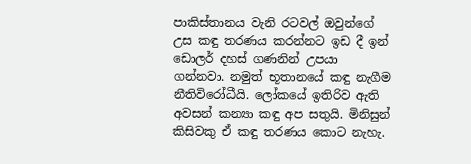පාකිස්තානය වැනි රටවල් ඔවුන්ගේ උස කඳු තරණය කරන්නට ඉඩ දී ඉන් ඩොලර් දහස් ගණනින් උපයා ගන්නවා. නමුත් භූතානයේ කඳු නැගීම නීතිවිරෝධීයි. ලෝකයේ ඉතිරිව ඇති අවසන් කන්‍යා කඳු අප සතුයි. මිනිසුන් කිසිවකු ඒ කඳු තරණය කොට නැහැ.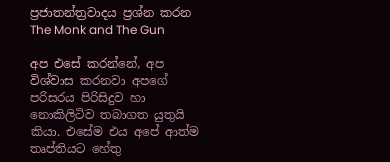ප්‍රජාතන්ත්‍රවාදය ප්‍රශ්න කරන The Monk and The Gun

අප එසේ කරන්නේ, අප විශ්වාස කරනවා අපගේ පරිසරය පිරිසිදුව හා නොකිලිටිව තබාගත යුතුයි කියා. එසේම එය අපේ ආත්ම තෘප්තියට හේතු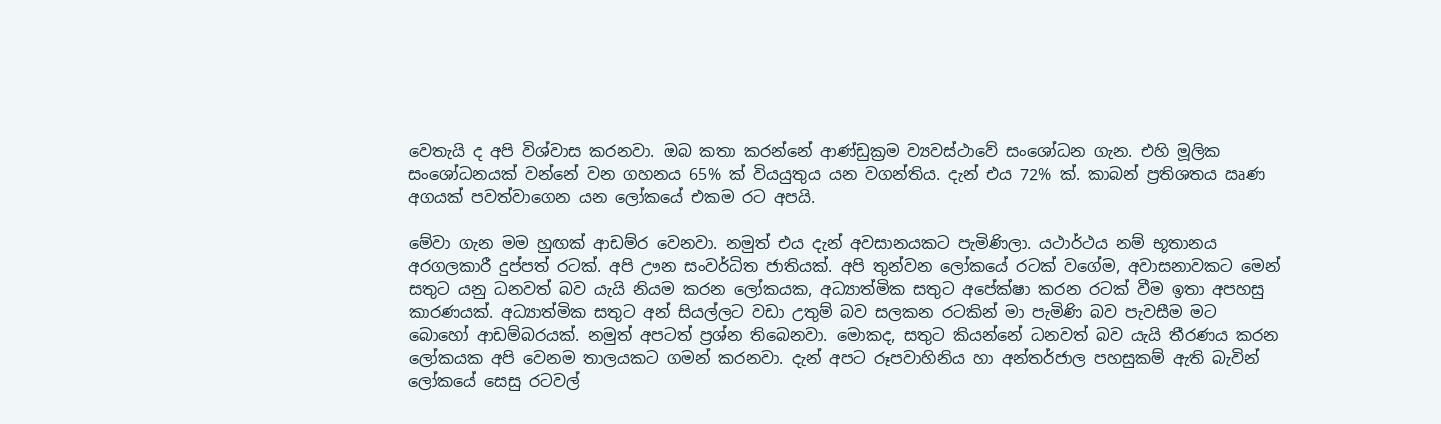වෙතැයි ද අපි විශ්වාස කරනවා. ඔබ කතා කරන්නේ ආණ්ඩුක්‍රම ව්‍යවස්ථාවේ සංශෝධන ගැන. එහි මූලික සංශෝධනයක් වන්නේ වන ගහනය 65% ක් වියයුතුය යන වගන්තිය. දැන් එය 72% ක්. කාබන් ප්‍රතිශතය ඍණ අගයක් පවත්වාගෙන යන ලෝකයේ එකම රට අපයි.

මේවා ගැන මම හුඟක් ආඩම්ර වෙනවා. නමුත් එය දැන් අවසානයකට පැමිණිලා. යථාර්ථය නම් භූතානය අරගලකාරී දුප්පත් රටක්. අපි ඌන සංවර්ධිත ජාතියක්. අපි තුන්වන ලෝකයේ රටක් වගේම, අවාසනාවකට මෙන් සතුට යනු ධනවත් බව යැයි නියම කරන ලෝකයක, අධ්‍යාත්මික සතුට අපේක්ෂා කරන රටක් වීම ඉතා අපහසු කාරණයක්. අධ්‍යාත්මික සතුට අන් සියල්ලට වඩා උතුම් බව සලකන රටකින් මා පැමිණි බව පැවසීම මට බොහෝ ආඩම්බරයක්. නමුත් අපටත් ප්‍රශ්න තිබෙනවා. මොකද, සතුට කියන්නේ ධනවත් බව යැයි තීරණය කරන ලෝකයක අපි වෙනම තාලයකට ගමන් කරනවා. දැන් අපට රූපවාහිනිය හා අන්තර්ජාල පහසුකම් ඇති බැවින් ලෝකයේ සෙසු රටවල්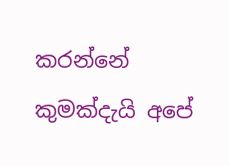කරන්නේ කුමක්දැයි අපේ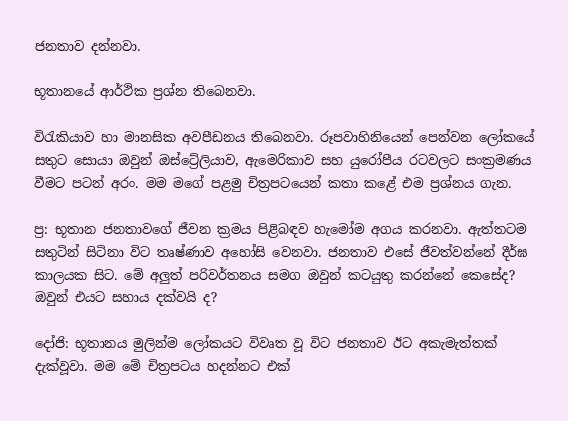ජනතාව දන්නවා.

භූතානයේ ආර්ථික ප්‍රශ්න තිබෙනවා.

විරැකියාව හා මානසික අවපීඩනය තිබෙනවා. රූපවාහිනියෙන් පෙන්වන ලෝකයේ සතුට සොයා ඔවුන් ඔස්ට්‍රේලියාව, ඇමෙරිකාව සහ යුරෝපීය රටවලට සංක්‍රමණය වීමට පටන් අරං. මම මගේ පළමු චිත්‍රපටයෙන් කතා කළේ එම ප්‍රශ්නය ගැන.

ප්‍ර: භූතාන ජනතාවගේ ජීවන ක්‍රමය පිළිබඳව හැමෝම අගය කරනවා. ඇත්තටම සතුටින් සිටිනා විට තෘෂ්ණාව අහෝසි වෙනවා. ජනතාව එසේ ජීවත්වන්නේ දීර්ඝ කාලයක සිට. මේ අලුත් පරිවර්තනය සමග ඔවුන් කටයුතු කරන්නේ කෙසේද? ඔවුන් එයට සහාය දක්වයි ද?

දෝජි: භූතානය මුලින්ම ලෝකයට විවෘත වූ විට ජනතාව ඊට අකැමැත්තක් දැක්වූවා. මම මේ චිත්‍රපටය හදන්නට එක්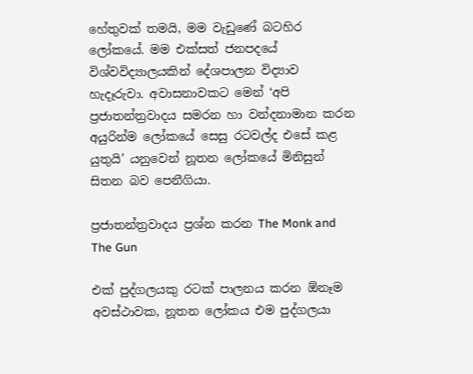හේතුවක් තමයි, මම වැඩුණේ බටහිර ලෝකයේ. මම එක්සත් ජනපදයේ විශ්වවිද්‍යාලයකින් දේශපාලන විද්‍යාව හැදෑරුවා. අවාසනාවකට මෙන් ‘අපි ප්‍රජාතන්ත්‍රවාදය සමරන හා වන්දනාමාන කරන අයුරින්ම ලෝකයේ සෙසු රටවල්ද එසේ කළ යුතුයි’ යනුවෙන් නූතන ලෝකයේ මිනිසුන් සිතන බව පෙනීගියා.

ප්‍රජාතන්ත්‍රවාදය ප්‍රශ්න කරන The Monk and The Gun

එක් පුද්ගලයකු රටක් පාලනය කරන ඕනෑම අවස්ථාවක, නූතන ලෝකය එම පුද්ගලයා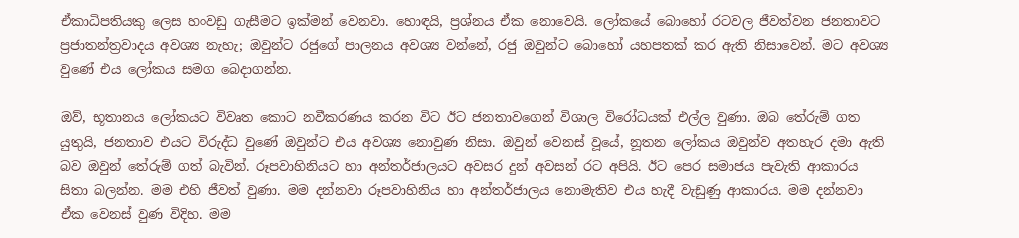ඒකාධිපතියකු ලෙස හංවඩු ගැසීමට ඉක්මන් වෙනවා. හොඳයි, ප්‍රශ්නය ඒක නොවෙයි. ලෝකයේ බොහෝ රටවල ජීවත්වන ජනතාවට ප්‍රජාතන්ත්‍රවාදය අවශ්‍ය නැහැ; ඔවුන්ට රජුගේ පාලනය අවශ්‍ය වන්නේ, රජු ඔවුන්ට බොහෝ යහපතක් කර ඇති නිසාවෙන්. මට අවශ්‍ය වුණේ එය ලෝකය සමග බෙදාගන්න.

ඔව්, භූතානය ලෝකයට විවෘත කොට නවීකරණය කරන විට ඊට ජනතාවගෙන් විශාල විරෝධයක් එල්ල වුණා. ඔබ තේරුම් ගත යුතුයි, ජනතාව එයට විරුද්ධ වුණේ ඔවුන්ට එය අවශ්‍ය නොවුණ නිසා. ඔවුන් වෙනස් වූයේ, නූතන ලෝකය ඔවුන්ව අතහැර දමා ඇති බව ඔවුන් තේරුම් ගත් බැවින්. රූපවාහිනියට හා අන්තර්ජාලයට අවසර දුන් අවසන් රට අපියි. ඊට පෙර සමාජය පැවැති ආකාරය සිතා බලන්න. මම එහි ජීවත් වුණා. මම දන්නවා රූපවාහිනිය හා අන්තර්ජාලය නොමැතිව එය හැදී වැඩුණු ආකාරය. මම දන්නවා ඒක වෙනස් වුණ විදිහ. මම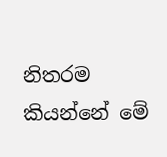නිතරම කියන්නේ මේ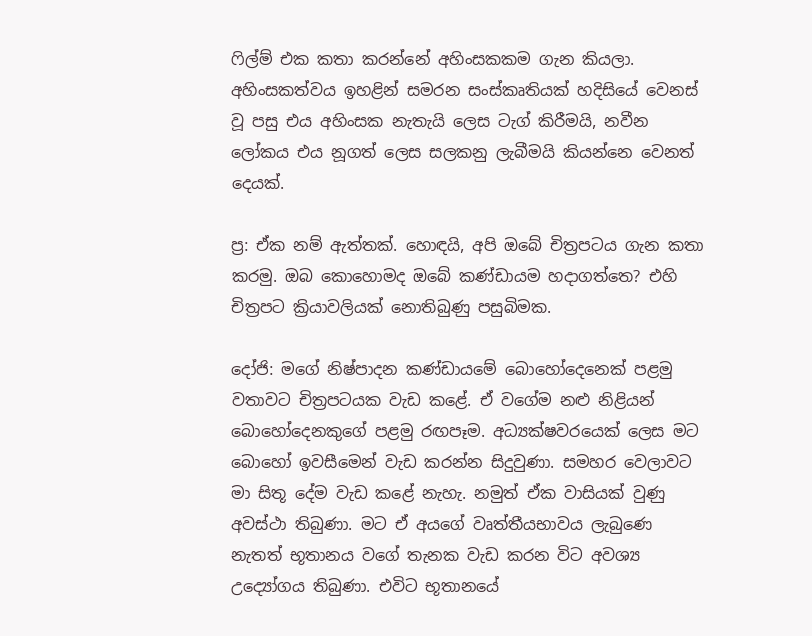ෆිල්ම් එක කතා කරන්නේ අහිංසකකම ගැන කියලා. අහිංසකත්වය ඉහළින් සමරන සංස්කෘතියක් හදිසියේ වෙනස් වූ පසු එය අහිංසක නැතැයි ලෙස ටැග් කිරීමයි, නවීන ලෝකය එය නූගත් ලෙස සලකනු ලැබීමයි කියන්නෙ වෙනත් දෙයක්.

ප්‍ර: ඒක නම් ඇත්තක්. හොඳයි, අපි ඔබේ චිත්‍රපටය ගැන කතා කරමු. ඔබ කොහොමද ඔබේ කණ්ඩායම හදාගත්තෙ? එහි චිත්‍රපට ක්‍රියාවලියක් නොතිබුණු පසුබිමක.

දෝජි: මගේ නිෂ්පාදන කණ්ඩායමේ බොහෝදෙනෙක් පළමු වතාවට චිත්‍රපටයක වැඩ කළේ. ඒ වගේම නළු නිළියන් බොහෝදෙනකුගේ පළමු රඟපෑම. අධ්‍යක්ෂවරයෙක් ලෙස මට බොහෝ ඉවසීමෙන් වැඩ කරන්න සිදුවුණා. සමහර වෙලාවට මා සිතූ දේම වැඩ කළේ නැහැ. නමුත් ඒක වාසියක් වුණු අවස්ථා තිබුණා. මට ඒ අයගේ වෘත්තීයභාවය ලැබුණෙ නැතත් භූතානය වගේ තැනක වැඩ කරන විට අවශ්‍ය උද්‍යෝගය තිබුණා. එවිට භූතානයේ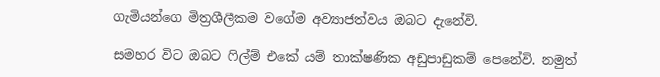ගැමියන්ගෙ මිත්‍රශීලීකම වගේම අව්‍යාජත්වය ඔබට දැනේවි.

සමහර විට ඔබට ෆිල්ම් එකේ යම් තාක්ෂණික අඩුපාඩුකම් පෙනේවි. නමුත්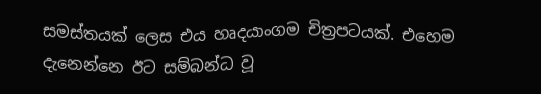සමස්තයක් ලෙස එය හෘදයාංගම චිත්‍රපටයක්. එහෙම දැනෙන්නෙ ඊට සම්බන්ධ වූ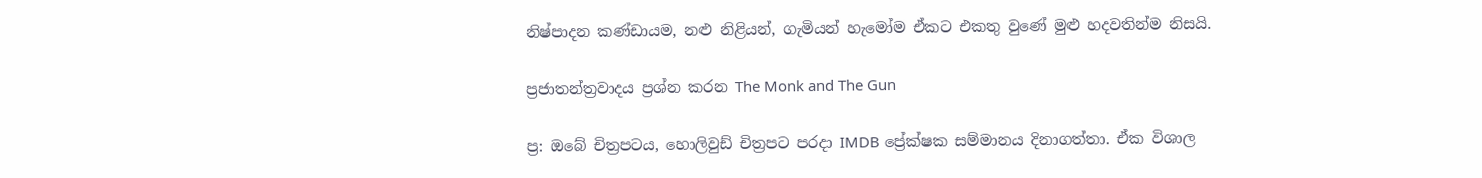නිෂ්පාදන කණ්ඩායම, නළු නිළියන්, ගැමියන් හැමෝම ඒකට එකතු වුණේ මුළු හදවතින්ම නිසයි.

ප්‍රජාතන්ත්‍රවාදය ප්‍රශ්න කරන The Monk and The Gun

ප්‍ර: ඔබේ චිත්‍රපටය, හොලිවුඩ් චිත්‍රපට පරදා IMDB ප්‍රේක්ෂක සම්මානය දිනාගත්තා. ඒක විශාල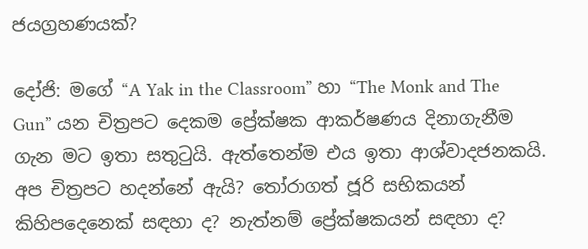ජයග්‍රහණයක්?

දෝජි: මගේ “A Yak in the Classroom” හා “The Monk and The Gun” යන චිත්‍රපට දෙකම ප්‍රේක්ෂක ආකර්ෂණය දිනාගැනීම ගැන මට ඉතා සතුටුයි. ඇත්තෙන්ම එය ඉතා ආශ්වාදජනකයි. අප චිත්‍රපට හදන්නේ ඇයි? තෝරාගත් ජූරි සභිකයන් කිහිපදෙනෙක් සඳහා ද? නැත්නම් ප්‍රේක්ෂකයන් සඳහා ද?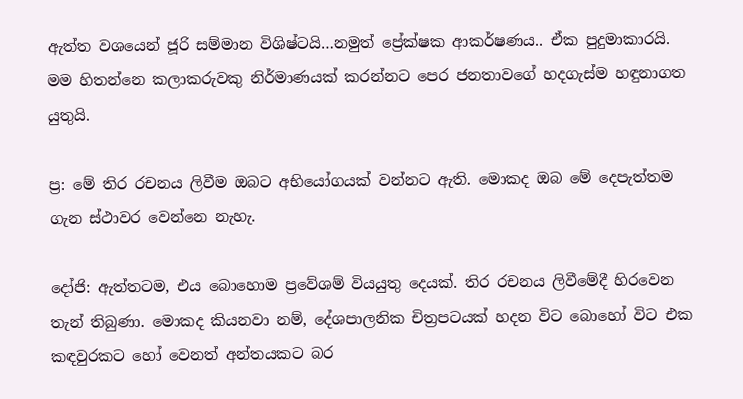ඇත්ත වශයෙන් ජූරි සම්මාන විශිෂ්ටයි…නමුත් ප්‍රේක්ෂක ආකර්ෂණය.. ඒක පුදුමාකාරයි. මම හිතන්නෙ කලාකරුවකු නිර්මාණයක් කරන්නට පෙර ජනතාවගේ හදගැස්ම හඳුනාගත යුතුයි.

ප්‍ර: මේ තිර රචනය ලිවීම ඔබට අභියෝගයක් වන්නට ඇති. මොකද ඔබ මේ දෙපැත්තම ගැන ස්ථාවර වෙන්නෙ නැහැ.

දෝජි: ඇත්තටම, එය බොහොම ප්‍රවේශම් වියයුතු දෙයක්. තිර රචනය ලිවීමේදී හිරවෙන තැන් තිබුණා. මොකද කියනවා නම්, දේශපාලනික චිත්‍රපටයක් හදන විට බොහෝ විට එක කඳවුරකට හෝ වෙනත් අන්තයකට බර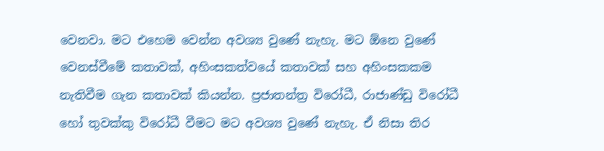වෙනවා. මට එහෙම වෙන්න අවශ්‍ය වුණේ නැහැ. මට ඕනෙ වුණේ වෙනස්වීමේ කතාවක්, අහිංසකත්වයේ කතාවක් සහ අහිංසකකම නැතිවීම ගැන කතාවක් කියන්න. ප්‍රජාතන්ත්‍ර විරෝධී, රාජාණ්ඩු විරෝධී හෝ තුවක්කු විරෝධී වීමට මට අවශ්‍ය වුණේ නැහැ. ඒ නිසා තිර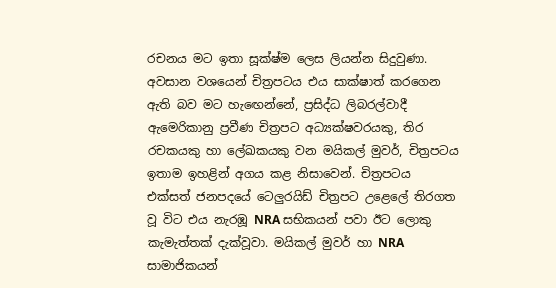රචනය මට ඉතා සූක්ෂ්ම ලෙස ලියන්න සිදුවුණා. අවසාන වශයෙන් චිත්‍රපටය එය සාක්ෂාත් කරගෙන ඇති බව මට හැඟෙන්නේ, ප්‍රසිද්ධ ලිබරල්වාදී ඇමෙරිකානු ප්‍රවීණ චිත්‍රපට අධ්‍යක්ෂවරයකු, තිර රචකයකු හා ලේඛකයකු වන මයිකල් මුවර්, චිත්‍රපටය ඉතාම ඉහළින් අගය කළ නිසාවෙන්. චිත්‍රපටය එක්සත් ජනපදයේ ටෙලුරයිඩ් චිත්‍රපට උළෙලේ තිරගත වූ විට එය නැරඹූ NRA සභිකයන් පවා ඊට ලොකු කැමැත්තක් දැක්වූවා. මයිකල් මුවර් හා NRA සාමාජිකයන්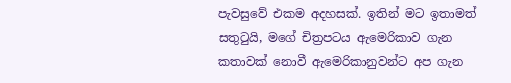පැවසුවේ එකම අදහසක්. ඉතින් මට ඉතාමත් සතුටුයි, මගේ චිත්‍රපටය ඇමෙරිකාව ගැන කතාවක් නොවී ඇමෙරිකානුවන්ට අප ගැන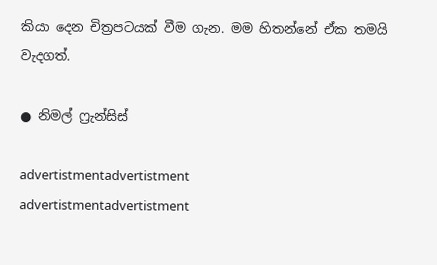කියා දෙන චිත්‍රපටයක් වීම ගැන. මම හිතන්නේ ඒක තමයි වැදගත්.

● නිමල් ෆ්‍රැන්සිස්

advertistmentadvertistment
advertistmentadvertistment